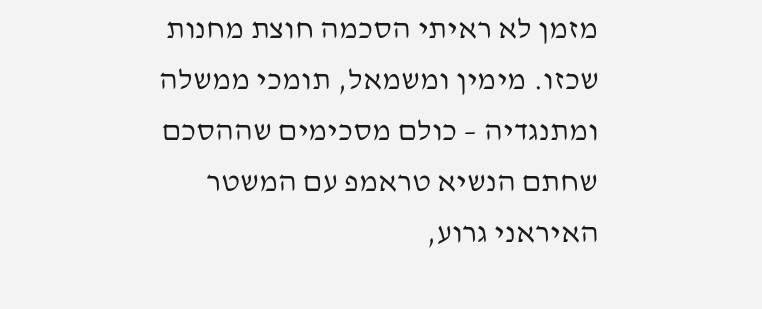מזמן לא ראיתי הסכמה חוצת מחנות שכזו. מימין ומשמאל, תומכי ממשלה ומתנגדיה – כולם מסכימים שההסכם שחתם הנשיא טראמפ עם המשטר האיראני גרוע,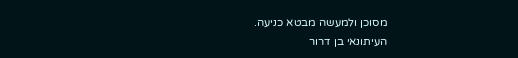מסוכן ולמעשה מבטא כניעה.
העיתונאי בן דרור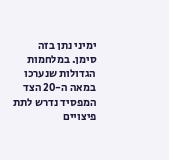ימיני נתן בזה סימן. במלחמות הגדולות שנערכו במאה ה-20 הצד המפסיד נדרש לתת פיצויים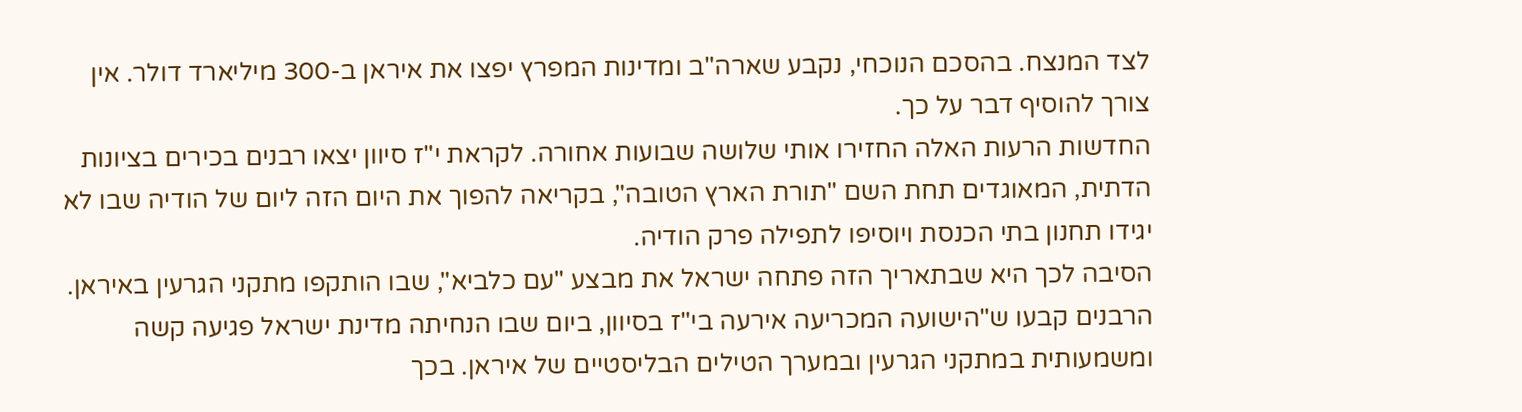לצד המנצח. בהסכם הנוכחי, נקבע שארה"ב ומדינות המפרץ יפצו את איראן ב-300 מיליארד דולר. אין צורך להוסיף דבר על כך.
החדשות הרעות האלה החזירו אותי שלושה שבועות אחורה. לקראת י"ז סיוון יצאו רבנים בכירים בציונות הדתית, המאוגדים תחת השם "תורת הארץ הטובה", בקריאה להפוך את היום הזה ליום של הודיה שבו לא יגידו תחנון בתי הכנסת ויוסיפו לתפילה פרק הודיה.
הסיבה לכך היא שבתאריך הזה פתחה ישראל את מבצע "עם כלביא", שבו הותקפו מתקני הגרעין באיראן. הרבנים קבעו ש"הישועה המכריעה אירעה בי"ז בסיוון, ביום שבו הנחיתה מדינת ישראל פגיעה קשה ומשמעותית במתקני הגרעין ובמערך הטילים הבליסטיים של איראן. בכך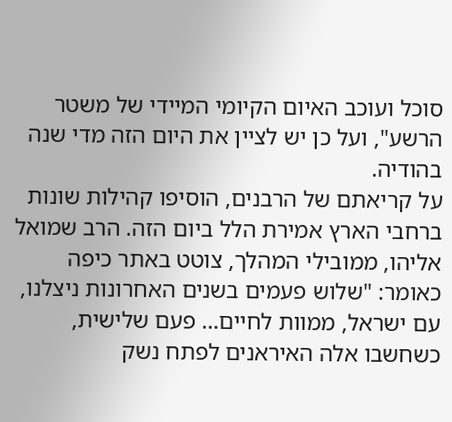סוכל ועוכב האיום הקיומי המיידי של משטר הרשע", ועל כן יש לציין את היום הזה מדי שנה בהודיה.
על קריאתם של הרבנים, הוסיפו קהילות שונות ברחבי הארץ אמירת הלל ביום הזה. הרב שמואל אליהו, ממובילי המהלך, צוטט באתר כיפה כאומר: "שלוש פעמים בשנים האחרונות ניצלנו, עם ישראל, ממוות לחיים… פעם שלישית, כשחשבו אלה האיראנים לפתח נשק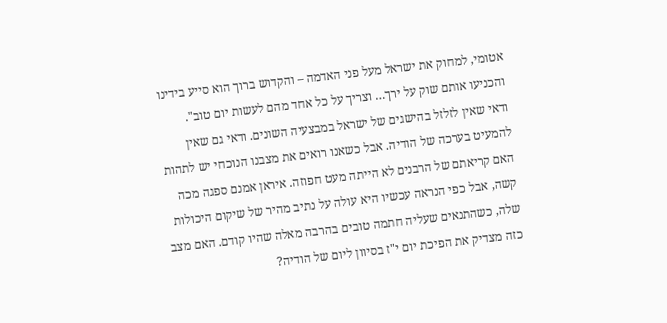אטומי, למחוק את ישראל מעל פני האדמה – והקדוש ברוך הוא סייע בידינו והכניעו אותם שוק על ירך… וצריך על כל אחד מהם לעשות יום טוב".
ודאי שאין לזלזל בהישגים של ישראל במבצעיה השונים. ודאי גם שאין להמעיט בערכה של הודיה. אבל כשאנו רואים את מצבנו הנוכחי יש לתהות האם קריאתם של הרבנים לא הייתה מעט חפוזה. איראן אמנם ספגה מכה קשה, אבל כפי הנראה עכשיו היא עולה על נתיב מהיר של שיקום היכולות שלה, כשהתנאים שעליה חתמה טובים בהרבה מאלה שהיו קודם. האם מצב כזה מצדיק את הפיכת יום י"ז בסיוון ליום של הודיה?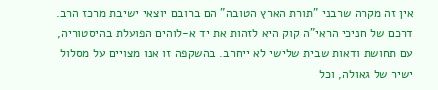אין זה מקרה שרבני "תורת הארץ הטובה" הם ברובם יוצאי ישיבת מרכז הרב. דרכם של חניכי הראי"ה קוק היא לזהות את יד א-לוהים הפועלת בהיסטוריה, עם תחושת ודאות שבית שלישי לא ייחרב. בהשקפה זו אנו מצויים על מסלול ישיר של גאולה, וכל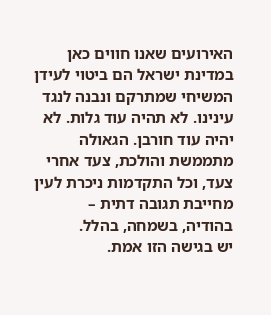האירועים שאנו חווים כאן במדינת ישראל הם ביטוי לעידן המשיחי שמתרקם ונבנה לנגד עינינו. לא תהיה עוד גלות. לא יהיה עוד חורבן. הגאולה מתממשת והולכת, צעד אחרי צעד, וכל התקדמות ניכרת לעין מחייבת תגובה דתית – בהודיה, בשמחה, בהלל.
יש בגישה הזו אמת.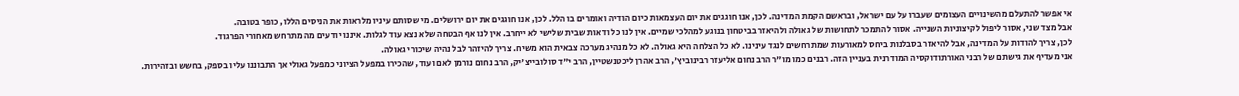אי אפשר להתעלם מהשינויים העצומים שעברו על עם ישראל, ובראשם הקמת המדינה. לכן, אנו חוגגים את יום העצמאות כיום הודיה ואומרים בו הלל. לכן, אנו חוגגים את יום ירושלים. מי שסותם עיניו מלראות את הניסים הללו, כופר בטובה.
אבל מצד שני, אסור ליפול לקיצוניות השנייה. אסור להתמכר לתחושות של גאולה ולהיאזר בביטחון בנוגע למהלכי שמיים. אין לנו כל ודאות שבית שלישי לא ייחרב. אין לנו אף הבטחה שלא נצא עוד לגלות. איננו יודעים מה מתרחש מאחורי הפרגוד.
לכן, צריך להודות על המדינה, אבל להיאזר בסבלנות ביחס למאורעות שמתרחשים לנגד עינינו. לא כל הצלחה היא גאולה. לא כל מנהיג מערכה צבאית הוא משיח. צריך להיזהר לבל נהיה שיכורי גאולה.
אני מעדיף את גישתם של רבני האורתודוקסיה המודרנית בעניין הזה. רבנים כמו מו"ר הרב נחום אליעזר רבינוביץ', הרב אהרן ליכטנשטיין, הרב י"ד סולובייצ'יק, הרב נחום נורמן לאם ועוד, שהכירו במפעל הציוני כמפעל גאולי אך התבוננו עליו בספק, בחשש ובזהירות.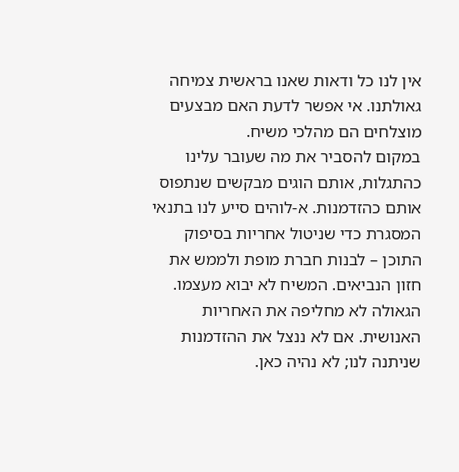אין לנו כל ודאות שאנו בראשית צמיחה גאולתנו. אי אפשר לדעת האם מבצעים מוצלחים הם מהלכי משיח.
במקום להסביר את מה שעובר עלינו כהתגלות, אותם הוגים מבקשים שנתפוס אותם כהזדמנות. א-לוהים סייע לנו בתנאי המסגרת כדי שניטול אחריות בסיפוק התוכן – לבנות חברת מופת ולממש את חזון הנביאים. המשיח לא יבוא מעצמו. הגאולה לא מחליפה את האחריות האנושית. אם לא ננצל את ההזדמנות שניתנה לנו; לא נהיה כאן.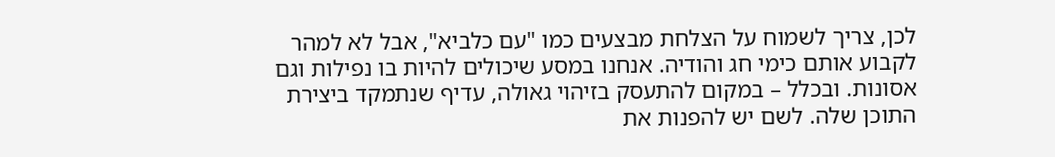לכן, צריך לשמוח על הצלחת מבצעים כמו "עם כלביא", אבל לא למהר לקבוע אותם כימי חג והודיה. אנחנו במסע שיכולים להיות בו נפילות וגם אסונות. ובכלל – במקום להתעסק בזיהוי גאולה, עדיף שנתמקד ביצירת התוכן שלה. לשם יש להפנות את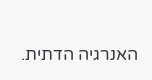האנרגיה הדתית.